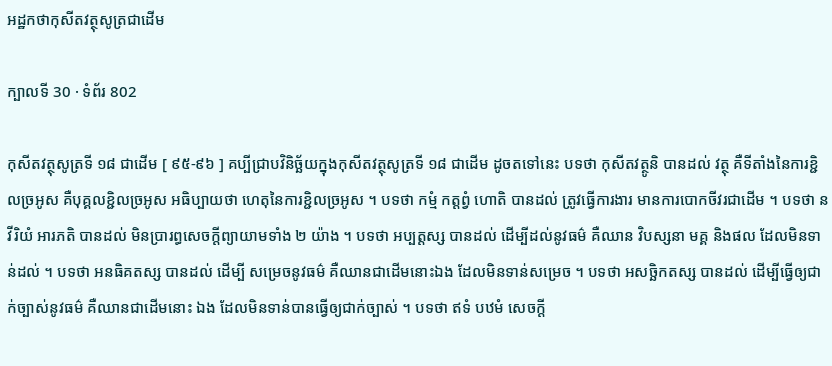អដ្ឋកថាកុសីតវត្ថុសូត្រជាដើម

ក្បាលទី 30 · ទំព័រ 802

កុសីតវត្ថុសូត្រទី ១៨ ជាដើម [ ៩៥-៩៦ ] គប្បីជ្រាបវិនិច្ឆ័យក្នុងកុសីតវត្ថុសូត្រទី ១៨ ជាដើម ដូចតទៅនេះ បទថា កុសីតវត្ថូនិ បានដល់ វត្ថុ គឺទីតាំងនៃការខ្ជិលច្រអូស គឺបុគ្គលខ្ជិលច្រអូស អធិប្បាយថា ហេតុនៃការខ្ជិលច្រអូស ។ បទថា កម្មំ កត្តព្វំ ហោតិ បានដល់ ត្រូវធ្វើការងារ មានការបោកចីវរជាដើម ។ បទថា ន វីរិយំ អារភតិ បានដល់ មិនប្រារព្ធសេចក្តីព្យាយាមទាំង ២ យ៉ាង ។ បទថា អប្បត្តស្ស បានដល់ ដើម្បីដល់នូវធម៌ គឺឈាន វិបស្សនា មគ្គ និងផល ដែលមិនទាន់ដល់ ។ បទថា អនធិគតស្ស បានដល់ ដើម្បី សម្រេចនូវធម៌ គឺឈានជាដើមនោះឯង ដែលមិនទាន់សម្រេច ។ បទថា អសច្ឆិកតស្ស បានដល់ ដើម្បីធ្វើឲ្យជាក់ច្បាស់នូវធម៌ គឺឈានជាដើមនោះ ឯង ដែលមិនទាន់បានធ្វើឲ្យជាក់ច្បាស់ ។ បទថា ឥទំ បឋមំ សេចក្តី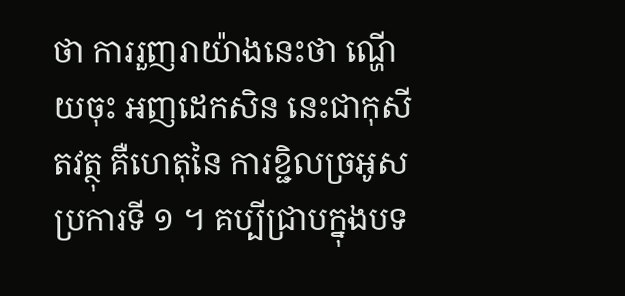ថា ការរួញរាយ៉ាងនេះថា ណ្ហើយចុះ អញដេកសិន នេះជាកុសីតវត្ថុ គឺហេតុនៃ ការខ្ជិលច្រអូសប្រការទី ១ ។ គប្បីជ្រាបក្នុងបទ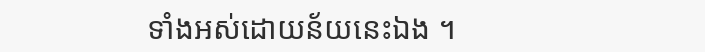ទាំងអស់ដោយន័យនេះឯង ។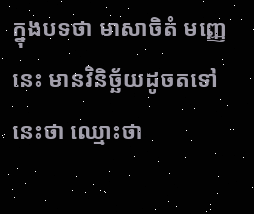ក្នុងបទថា មាសាចិតំ មញ្ញេ នេះ មានវិនិច្ឆ័យដូចតទៅនេះថា ឈ្មោះថា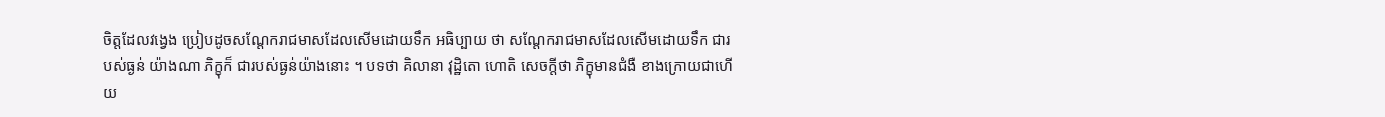ចិត្តដែលវង្វេង ប្រៀបដូចសណ្តែករាជមាសដែលសើមដោយទឹក អធិប្បាយ ថា សណ្តែករាជមាសដែលសើមដោយទឹក ជារបស់ធ្ងន់ យ៉ាងណា ភិក្ខុក៏ ជារបស់ធ្ងន់យ៉ាងនោះ ។ បទថា គិលានា វុដ្ឋិតោ ហោតិ សេចក្តីថា ភិក្ខុមានជំងឺ ខាងក្រោយជាហើយ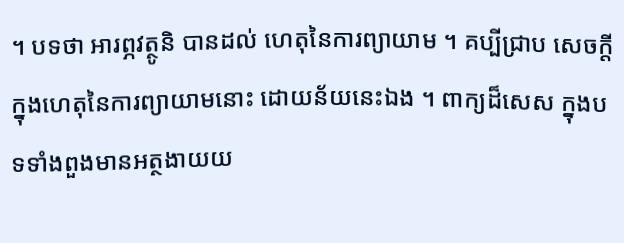។ បទថា អារព្ភវត្ថូនិ បានដល់ ហេតុនៃការព្យាយាម ។ គប្បីជ្រាប សេចក្តី ក្នុងហេតុនៃការព្យាយាមនោះ ដោយន័យនេះឯង ។ ពាក្យដ៏សេស ក្នុងបទទាំងពួងមានអត្ថងាយយ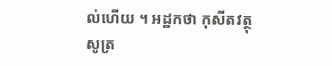ល់ហើយ ។ អដ្ឋកថា កុសីតវត្ថុសូត្រ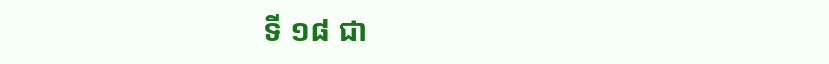ទី ១៨ ជា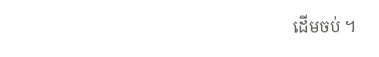ដើមចប់ ។